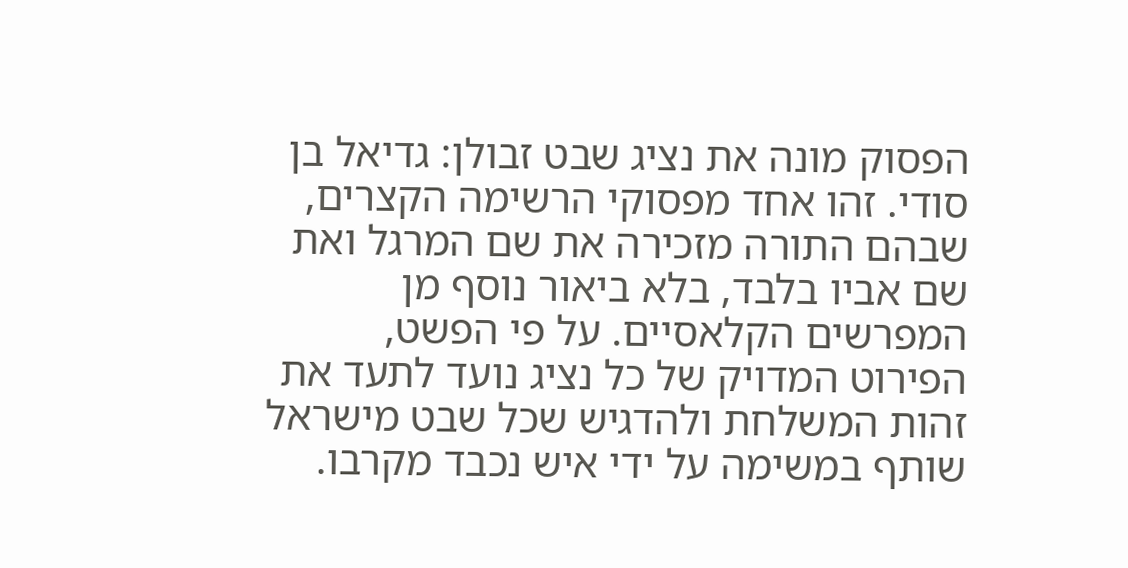הפסוק מונה את נציג שבט זבולן: גדיאל בן סודי. זהו אחד מפסוקי הרשימה הקצרים, שבהם התורה מזכירה את שם המרגל ואת שם אביו בלבד, בלא ביאור נוסף מן המפרשים הקלאסיים. על פי הפשט, הפירוט המדויק של כל נציג נועד לתעד את זהות המשלחת ולהדגיש שכל שבט מישראל שותף במשימה על ידי איש נכבד מקרבו.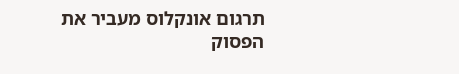תרגום אונקלוס מעביר את הפסוק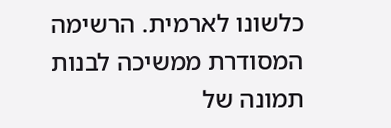כלשונו לארמית. הרשימה המסודרת ממשיכה לבנות תמונה של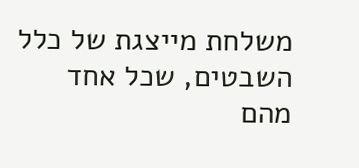משלחת מייצגת של כלל השבטים, שכל אחד מהם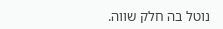נוטל בה חלק שווה.